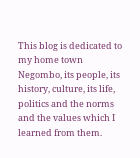This blog is dedicated to my home town Negombo, its people, its history, culture, its life, politics and the norms and the values which I learned from them.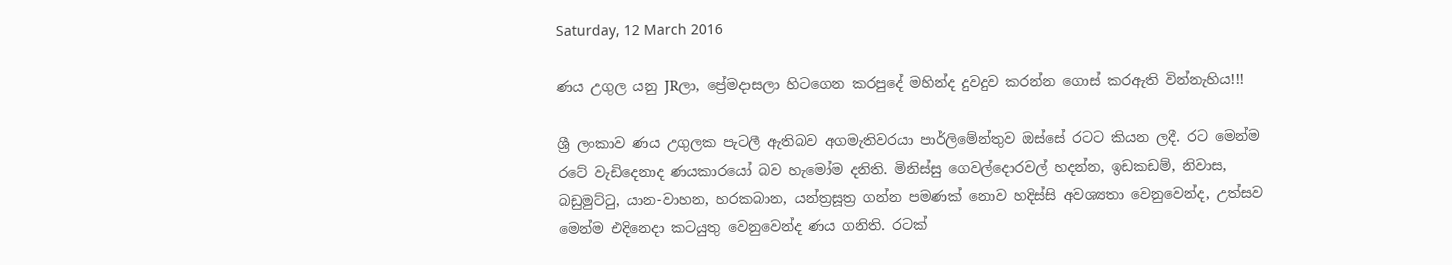Saturday, 12 March 2016

ණය උගුල යනු JRලා, ප්‍රේමදාසලා හිටගෙන කරපුදේ මහින්ද දුවදුව කරන්න ගොස් කරඇති වින්නැහිය!!!

ශ්‍රී ලංකාව ණය උගුලක පැටලී ඇතිබව අගමැතිවරයා පාර්ලිමේන්තුව ඔස්සේ රටට කියන ලදී. රට මෙන්ම රටේ වැඩිදෙනාද ණයකාරයෝ බව හැමෝම දනිති. මිනිස්සු ගෙවල්දොරවල් හදන්න, ඉඩකඩම්, නිවාස, බඩුමුට්ටු, යාන-වාහන, හරකබාන, යන්ත්‍රසූත්‍ර ගන්න පමණක් නොව හදිස්සි අවශ්‍යතා වෙනුවෙන්ද, උත්සව මෙන්ම එදිනෙදා කටයුතු වෙනුවෙන්ද ණය ගනිති. රටක්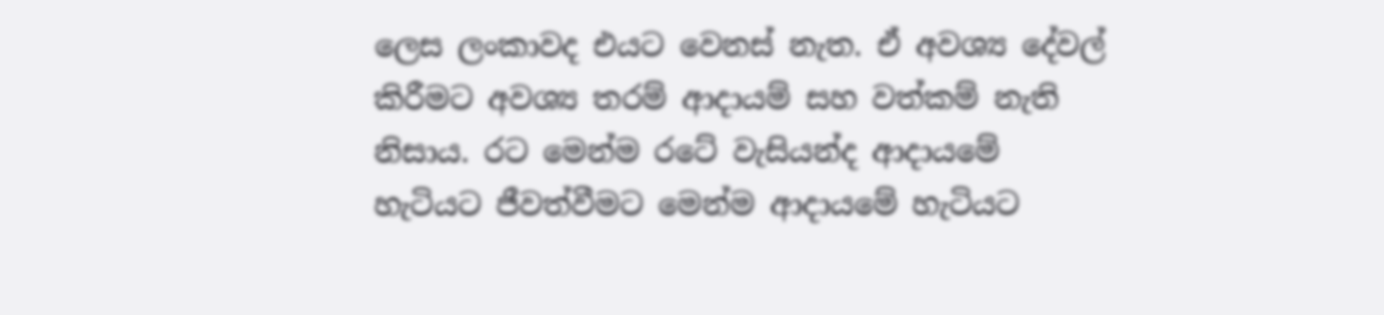ලෙස ලංකාවද එයට වෙනස් නැත. ඒ අවශ්‍ය දේවල් කිරීමට අවශ්‍ය තරම් ආදායම් සහ වත්කම් නැති නිසාය. රට මෙන්ම රටේ වැසියන්ද ආදායමේ හැටියට ජීවත්වීමට මෙන්ම ආදායමේ හැටියට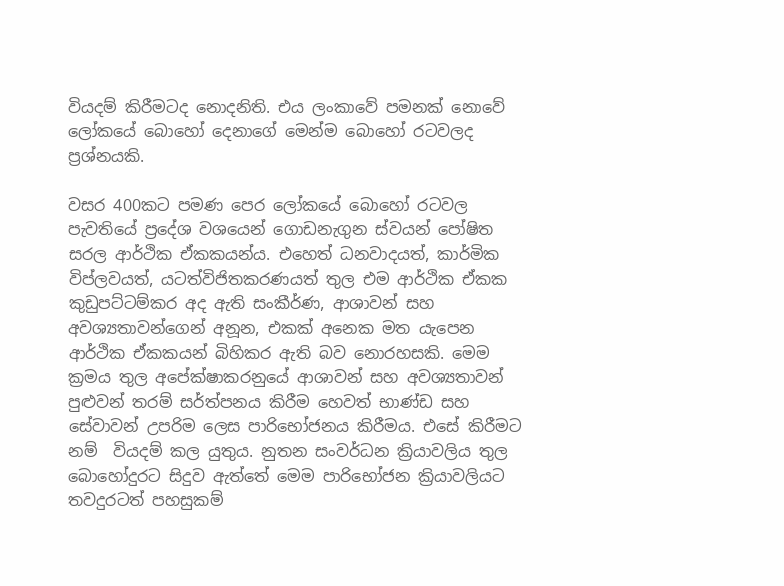වියදම් කිරීමටද නොදනිති. එය ලංකාවේ පමනක් නොවේ ලෝකයේ බොහෝ දෙනාගේ මෙන්ම බොහෝ රටවලද ප්‍රශ්නයකි.

වසර 400කට පමණ පෙර ලෝකයේ බොහෝ රටවල පැවතියේ ප්‍රදේශ වශයෙන් ගොඩනැගුන ස්වයන් පෝෂිත සරල ආර්ථික ඒකකයන්ය. එහෙත් ධනවාදයත්, කාර්මික විප්ලවයත්, යටත්විජිතකරණයත් තුල එම ආර්ථික ඒකක කුඩුපට්ටම්කර අද ඇති සංකීර්ණ, ආශාවන් සහ අවශ්‍යතාවන්ගෙන් අනූන, එකක් අනෙක මත යැපෙන ආර්ථික ඒකකයන් බිහිකර ඇති බව නොරහසකි. මෙම ක්‍රමය තුල අපේක්ෂාකරනුයේ ආශාවන් සහ අවශ්‍යතාවන් පුළුවන් තරම් සර්ත්පනය කිරීම හෙවත් භාණ්ඩ සහ සේවාවන් උපරිම ලෙස පාරිභෝජනය කිරීමය. එසේ කිරීමට නම්  වියදම් කල යුතුය. නුතන සංවර්ධන ක්‍රියාවලිය තුල බොහෝදුරට සිදුව ඇත්තේ මෙම පාරිභෝජන ක්‍රියාවලියට තවදුරටත් පහසුකම්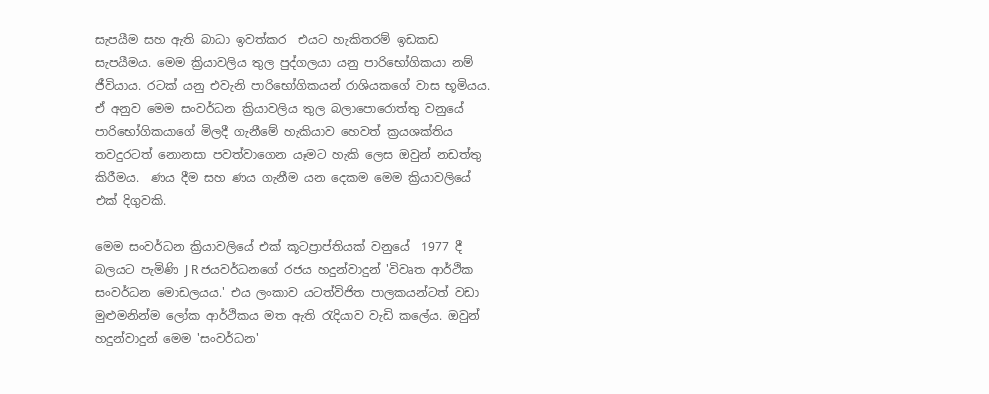සැපයීම සහ ඇති බාධා ඉවත්කර  එයට හැකිතරම් ඉඩකඩ සැපයීමය. මෙම ක්‍රියාවලිය තුල පුද්ගලයා යනු පාරිභෝගිකයා නම් ජීවියාය. රටක් යනු එවැනි පාරිභෝගිකයන් රාශියකගේ වාස භූමියය. ඒ අනුව මෙම සංවර්ධන ක්‍රියාවලිය තුල බලාපොරොත්තු වනුයේ පාරිභෝගිකයාගේ මිලදී ගැනීමේ හැකියාව හෙවත් ක්‍රයශක්තිය තවදුරටත් නොනසා පවත්වාගෙන යෑමට හැකි ලෙස ඔවුන් නඩත්තු කිරීමය.  ණය දීම සහ ණය ගැනීම යන දෙකම මෙම ක්‍රියාවලියේ එක් දිගුවකි.

මෙම සංවර්ධන ක්‍රියාවලියේ එක් කූටප්‍රාප්තියක් වනුයේ  1977 දී බලයට පැමිණි J R ජයවර්ධනගේ රජය හදුන්වාදුන් 'විවෘත ආර්ථික සංවර්ධන මොඩලයය.' එය ලංකාව යටත්විජිත පාලකයන්ටත් වඩා මුළුමනින්ම ලෝක ආර්ථිකය මත ඇති රැදියාව වැඩි කලේය. ඔවුන් හදුන්වාදුන් මෙම 'සංවර්ධන'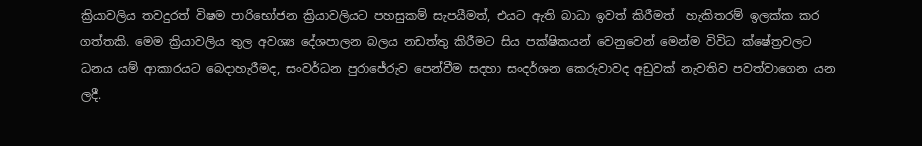ක්‍රියාවලිය තවදුරත් විෂම පාරිභෝජන ක්‍රියාවලියට පහසුකම් සැපයීමත්, එයට ඇති බාධා ඉවත් කිරීමත්  හැකිතරම් ඉලක්ක කර ගත්තකි. මෙම ක්‍රියාවලිය තුල අවශ්‍ය දේශපාලන බලය නඩත්තු කිරීමට සිය පක්ෂිකයන් වෙනුවෙන් මෙන්ම විවිධ ක්ෂේත්‍රවලට ධනය යම් ආකාරයට බෙදාහැරීමද, සංවර්ධන පුරාජේරුව පෙන්වීම සදහා සංදර්ශන කෙරුවාවද අඩුවක් නැවතිව පවත්වාගෙන යන ලදී.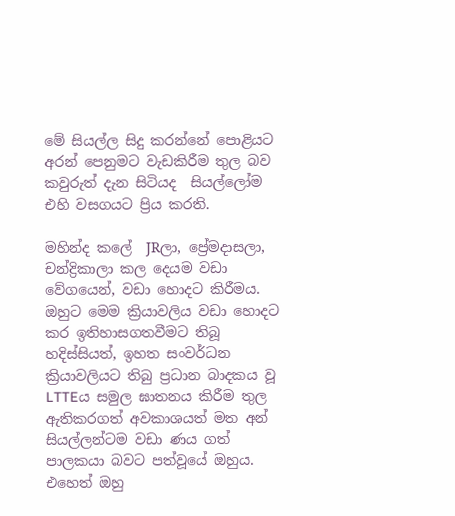මේ සියල්ල සිදු කරන්නේ පොළියට අරන් පෙනුමට වැඩකිරීම තුල බව කවුරුත් දැන සිටියද  සියල්ලෝම එහි වසගයට ප්‍රිය කරති.

මහින්ද කලේ  JRලා, ප්‍රේමදාසලා, චන්ද්‍රිකාලා කල දෙයම වඩා වේගයෙන්, වඩා හොදට කිරීමය. ඔහුට මෙම ක්‍රියාවලිය වඩා හොදට කර ඉතිහාසගතවීමට තිබූ හදිස්සියත්, ඉහත සංවර්ධන ක්‍රියාවලියට තිබු ප්‍රධාන බාදකය වූ LTTEය සමුල ඝාතනය කිරීම තුල ඇතිකරගත් අවකාශයත් මත අන් සියල්ලන්ටම වඩා ණය ගත් පාලකයා බවට පත්වූයේ ඔහුය. එහෙත් ඔහු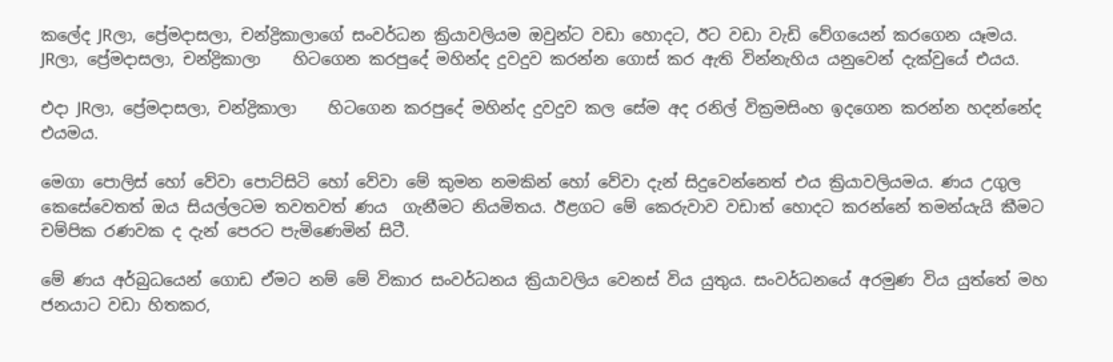කලේද JRලා, ප්‍රේමදාසලා, චන්ද්‍රිකාලාගේ සංවර්ධන ක්‍රියාවලියම ඔවුන්ට වඩා හොදට, ඊට වඩා වැඩි වේගයෙන් කරගෙන යෑමය. JRලා, ප්‍රේමදාසලා, චන්ද්‍රිකාලා    හිටගෙන කරපුදේ මහින්ද දුවදුව කරන්න ගොස් කර ඇති වින්නැහිය යනුවෙන් දැක්වුයේ එයය.

එදා JRලා, ප්‍රේමදාසලා, චන්ද්‍රිකාලා    හිටගෙන කරපුදේ මහින්ද දුවදුව කල සේම අද රනිල් වික්‍රමසිංහ ඉදගෙන කරන්න හදන්නේද එයමය.

මෙගා පොලිස් හෝ වේවා පොට්සිටි හෝ වේවා මේ කුමන නමකින් හෝ වේවා දැන් සිදුවෙන්නෙත් එය ක්‍රියාවලියමය. ණය උගුල කෙසේවෙතත් ඔය සියල්ලටම තවතවත් ණය  ගැනීමට නියමිතය. ඊළගට මේ කෙරුවාව වඩාත් හොදට කරන්නේ තමන්යැයි කීමට චම්පික රණවක ද දැන් පෙරට පැමිණෙමින් සිටී.

මේ ණය අර්බුධයෙන් ගොඩ ඒමට නම් මේ විකාර සංවර්ධනය ක්‍රියාවලිය වෙනස් විය යුතුය. සංවර්ධනයේ අරමුණ විය යුත්තේ මහ ජනයාට වඩා හිතකර,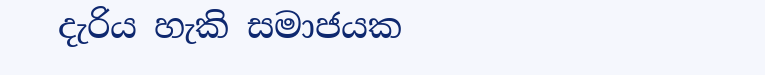දැරිය හැකි සමාජයක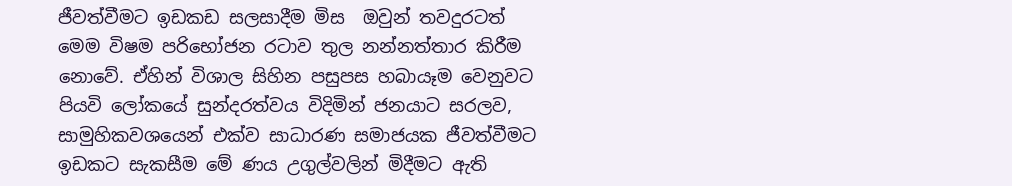ජීවත්වීමට ඉඩකඩ සලසාදීම මිස  ඔවුන් තවදුරටත් මෙම විෂම පරිභෝජන රටාව තුල නන්නත්තාර කිරීම නොවේ. ඒහින් විශාල සිහින පසුපස හබායෑම වෙනුවට පියවි ලෝකයේ සුන්දරත්වය විදිමින් ජනයාට සරලව, සාමුහිකවශයෙන් එක්ව සාධාරණ සමාජයක ජීවත්වීමට ඉඩකට සැකසීම මේ ණය උගුල්වලින් මිදීමට ඇති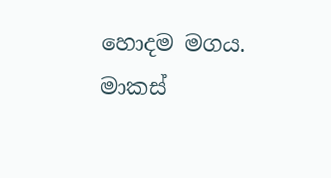හොදම මගය.
මාකස්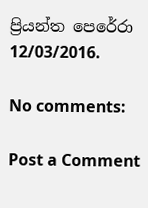ප්‍රියන්ත පෙරේරා
12/03/2016.

No comments:

Post a Comment